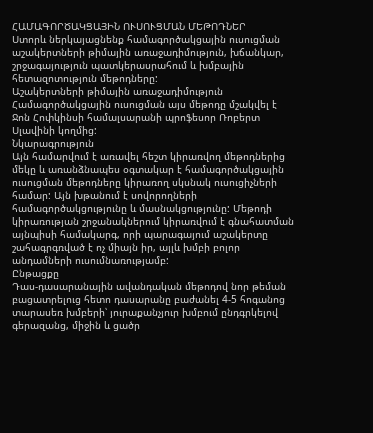ՀԱՄԱԳՈՐԾԱԿՑԱՅԻՆ ՈՒՍՈՒՑՄԱՆ ՄԵԹՈԴՆԵՐ
Ստորև ներկայացնենք համագործակցային ուսուցման աշակերտների թիմային առաջադիմություն, խճանկար, շրջագայություն պատկերասրահում և խմբային հետազոտություն մեթոդները:
Աշակերտների թիմային առաջադիմություն
Համագործակցային ուսուցման այս մեթոդը մշակվել է Ջոն Հոփկինսի համալսարանի պրոֆեսոր Ռոբերտ Սլավինի կողմից:
Նկարագրություն
Այն համարվում է առավել հեշտ կիրառվող մեթոդներից մեկը և առանձնապես օգտակար է համագործակցային ուսուցման մեթոդները կիրառող սկսնակ ուսուցիչների համար: Այն խթանում է սովորողների համագործակցությունը և մասնակցությունը: Մեթոդի կիրառության շրջանակներում կիրառվում է գնահատման այնպիսի համակարգ, որի պարագայում աշակերտը շահագրգռված է ոչ միայն իր, այլև խմբի բոլոր անդամների ուսումնառությամբ:
Ընթացքը
Դաս-դասարանային ավանդական մեթոդով նոր թեման բացատրելուց հետո դասարանը բաժանել 4-5 հոգանոց տարասեռ խմբերի՝ յուրաքանչյուր խմբում ընդգրկելով գերազանց, միջին և ցածր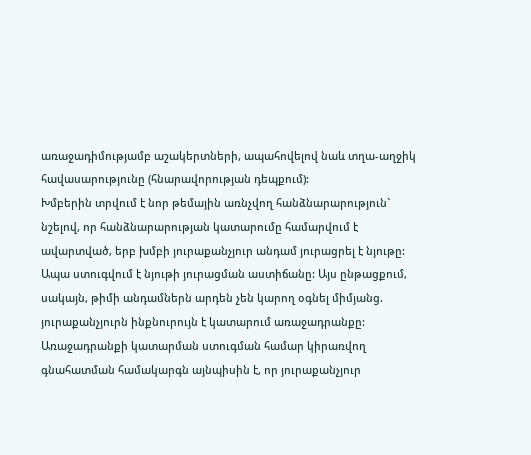առաջադիմությամբ աշակերտների, ապահովելով նաև տղա-աղջիկ հավասարությունը (հնարավորության դեպքում):
Խմբերին տրվում է նոր թեմային առնչվող հանձնարարություն` նշելով, որ հանձնարարության կատարումը համարվում է ավարտված, երբ խմբի յուրաքանչյուր անդամ յուրացրել է նյութը: Ապա ստուգվում է նյութի յուրացման աստիճանը: Այս ընթացքում, սակայն, թիմի անդամներն արդեն չեն կարող օգնել միմյանց. յուրաքանչյուրն ինքնուրույն է կատարում առաջադրանքը: Առաջադրանքի կատարման ստուգման համար կիրառվող գնահատման համակարգն այնպիսին է, որ յուրաքանչյուր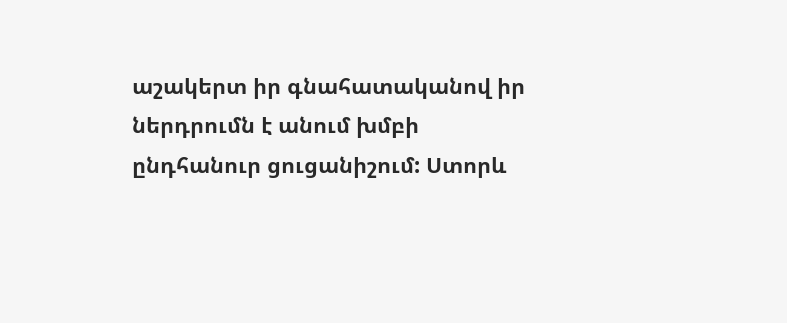աշակերտ իր գնահատականով իր ներդրումն է անում խմբի ընդհանուր ցուցանիշում: Ստորև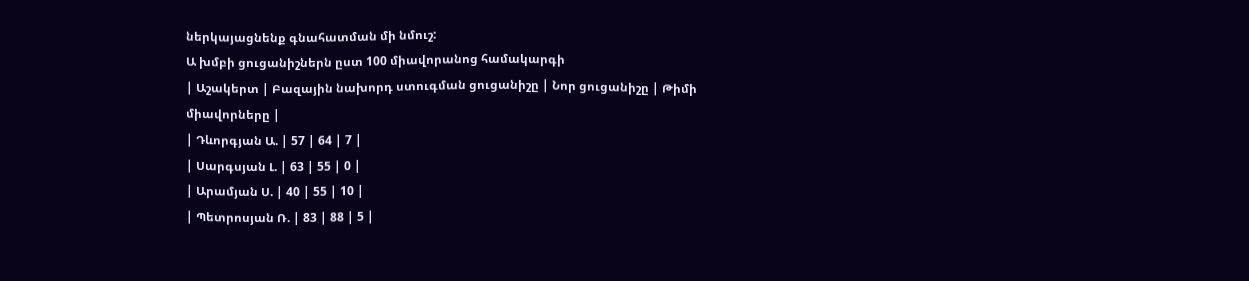ներկայացնենք գնահատման մի նմուշ:
Ա խմբի ցուցանիշներն ըստ 100 միավորանոց համակարգի
| Աշակերտ | Բազային նախորդ ստուգման ցուցանիշը | Նոր ցուցանիշը | Թիմի միավորները |
| Դևորգյան Ա. | 57 | 64 | 7 |
| Սարգսյան Լ. | 63 | 55 | 0 |
| Արամյան Ս. | 40 | 55 | 10 |
| Պետրոսյան Ռ. | 83 | 88 | 5 |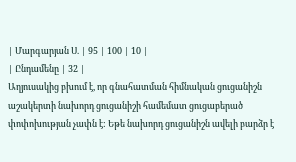| Մարգարյան Ս. | 95 | 100 | 10 |
| Ընդամենը | 32 |
Աղյուսակից բխում է, որ գնահատման հիմնական ցուցանիշն աշակերտի նախորդ ցուցանիշի համեմատ ցուցաբերած փոփոխության չափն է: Եթե նախորդ ցուցանիշն ավելի բարձր է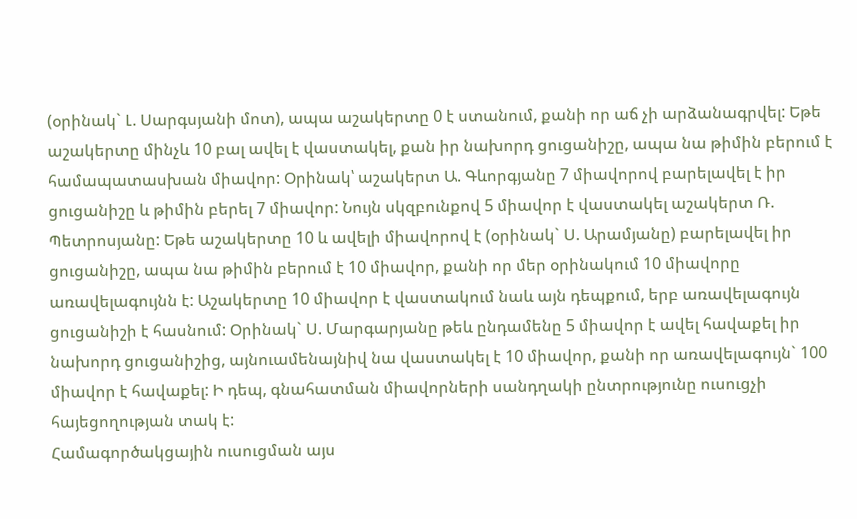(օրինակ` Լ. Սարգսյանի մոտ), ապա աշակերտը 0 է ստանում, քանի որ աճ չի արձանագրվել: Եթե աշակերտը մինչև 10 բալ ավել է վաստակել, քան իր նախորդ ցուցանիշը, ապա նա թիմին բերում է համապատասխան միավոր: Օրինակ՝ աշակերտ Ա. Գևորգյանը 7 միավորով բարելավել է իր ցուցանիշը և թիմին բերել 7 միավոր: Նույն սկզբունքով 5 միավոր է վաստակել աշակերտ Ռ. Պետրոսյանը: Եթե աշակերտը 10 և ավելի միավորով է (օրինակ` Ս. Արամյանը) բարելավել իր ցուցանիշը, ապա նա թիմին բերում է 10 միավոր, քանի որ մեր օրինակում 10 միավորը առավելագույնն է: Աշակերտը 10 միավոր է վաստակում նաև այն դեպքում, երբ առավելագույն ցուցանիշի է հասնում: Օրինակ` Ս. Մարգարյանը թեև ընդամենը 5 միավոր է ավել հավաքել իր նախորդ ցուցանիշից, այնուամենայնիվ նա վաստակել է 10 միավոր, քանի որ առավելագույն` 100 միավոր է հավաքել: Ի դեպ, գնահատման միավորների սանդղակի ընտրությունը ուսուցչի հայեցողության տակ է:
Համագործակցային ուսուցման այս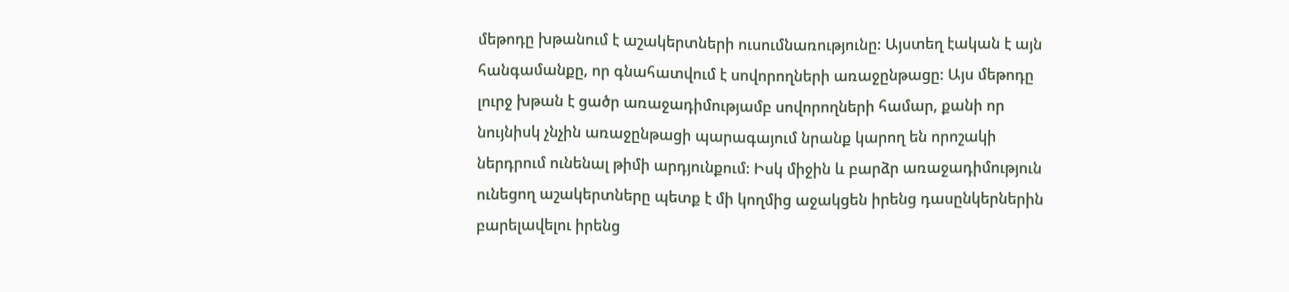մեթոդը խթանում է աշակերտների ուսումնառությունը: Այստեղ էական է այն հանգամանքը, որ գնահատվում է սովորողների առաջընթացը: Այս մեթոդը լուրջ խթան է ցածր առաջադիմությամբ սովորողների համար, քանի որ նույնիսկ չնչին առաջընթացի պարագայում նրանք կարող են որոշակի ներդրում ունենալ թիմի արդյունքում: Իսկ միջին և բարձր առաջադիմություն ունեցող աշակերտները պետք է մի կողմից աջակցեն իրենց դասընկերներին բարելավելու իրենց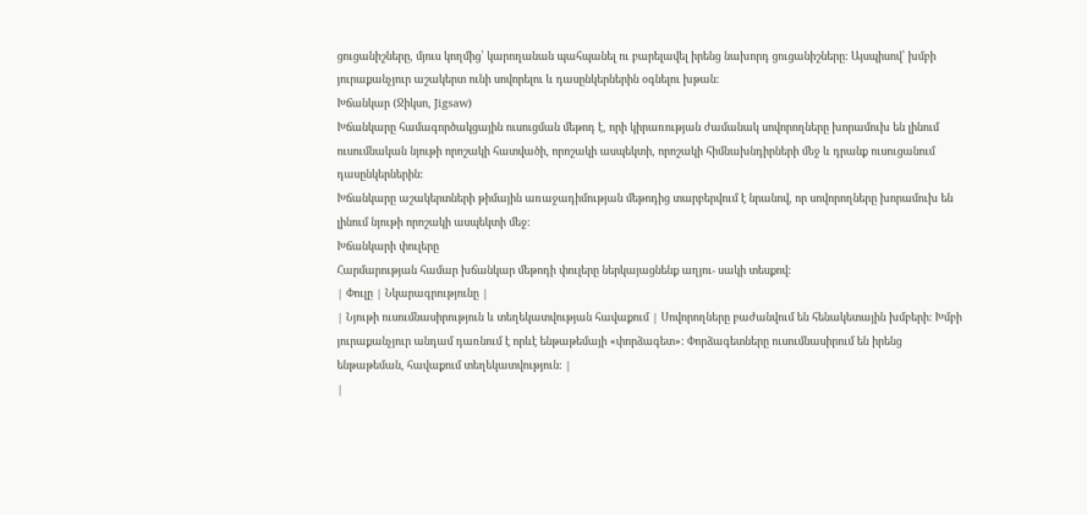ցուցանիշները, մյուս կողմից՝ կարողանան պահպանել ու բարելավել իրենց նախորդ ցուցանիշները: Այսպիսով՝ խմբի յուրաքանչյուր աշակերտ ունի սովորելու և դասընկերներին օգնելու խթան:
Խճանկար (Ջիկսո, Jigsaw)
Խճանկարը համագործակցային ուսուցման մեթոդ է, որի կիրառության ժամանակ սովորողները խորամուխ են լինում ուսումնական նյութի որոշակի հատվածի, որոշակի ասպեկտի, որոշակի հիմնախնդիրների մեջ և դրանք ուսուցանում դասընկերներին:
Խճանկարը աշակերտների թիմային առաջադիմության մեթոդից տարբերվում է նրանով, որ սովորողները խորամուխ են լինում նյութի որոշակի ասպեկտի մեջ:
Խճանկարի փուլերը
Հարմարության համար խճանկար մեթոդի փուլերը ներկայացնենք աղյու- սակի տեսքով:
| Փուլը | Նկարագրությունը |
| Նյութի ուսումնասիրություն և տեղեկատվության հավաքում | Սովորողները բաժանվում են հենակետային խմբերի: Խմբի յուրաքանչյուր անդամ դառնում է որևէ ենթաթեմայի «փորձագետ»: Փորձագետները ուսումնասիրում են իրենց ենթաթեման, հավաքում տեղեկատվություն: |
|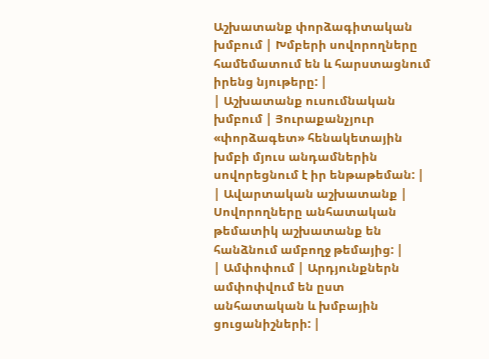Աշխատանք փորձագիտական խմբում | Խմբերի սովորողները համեմատում են և հարստացնում իրենց նյութերը: |
| Աշխատանք ուսումնական խմբում | Յուրաքանչյուր «փորձագետ» հենակետային խմբի մյուս անդամներին սովորեցնում է իր ենթաթեման: |
| Ավարտական աշխատանք | Սովորողները անհատական թեմատիկ աշխատանք են հանձնում ամբողջ թեմայից: |
| Ամփոփում | Արդյունքներն ամփոփվում են ըստ անհատական և խմբային ցուցանիշների: |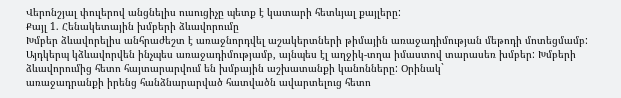Վերոնշյալ փուլերով անցնելիս ուսուցիչը պետք է կատարի հետևյալ քայլերը:
Քայլ 1. Հենակետային խմբերի ձևավորումը
Խմբեր ձևավորելիս անհրաժեշտ է առաջնորդվել աշակերտների թիմային առաջադիմության մեթոդի մոտեցմամբ: Այդկերպ կձևավորվեն ինչպես առաջադիմությամբ, այնպես էլ աղջիկ-տղա իմաստով տարասեռ խմբեր: Խմբերի ձևավորումից հետո հայտարարվում են խմբային աշխատանքի կանոնները: Օրինակ`
առաջադրանքի իրենց հանձնարարված հատվածն ավարտելուց հետո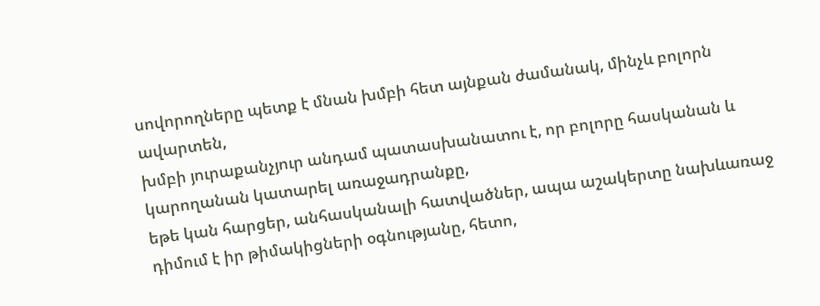սովորողները պետք է մնան խմբի հետ այնքան ժամանակ, մինչև բոլորն ավարտեն,
խմբի յուրաքանչյուր անդամ պատասխանատու է, որ բոլորը հասկանան և կարողանան կատարել առաջադրանքը,
եթե կան հարցեր, անհասկանալի հատվածներ, ապա աշակերտը նախևառաջ դիմում է իր թիմակիցների օգնությանը, հետո,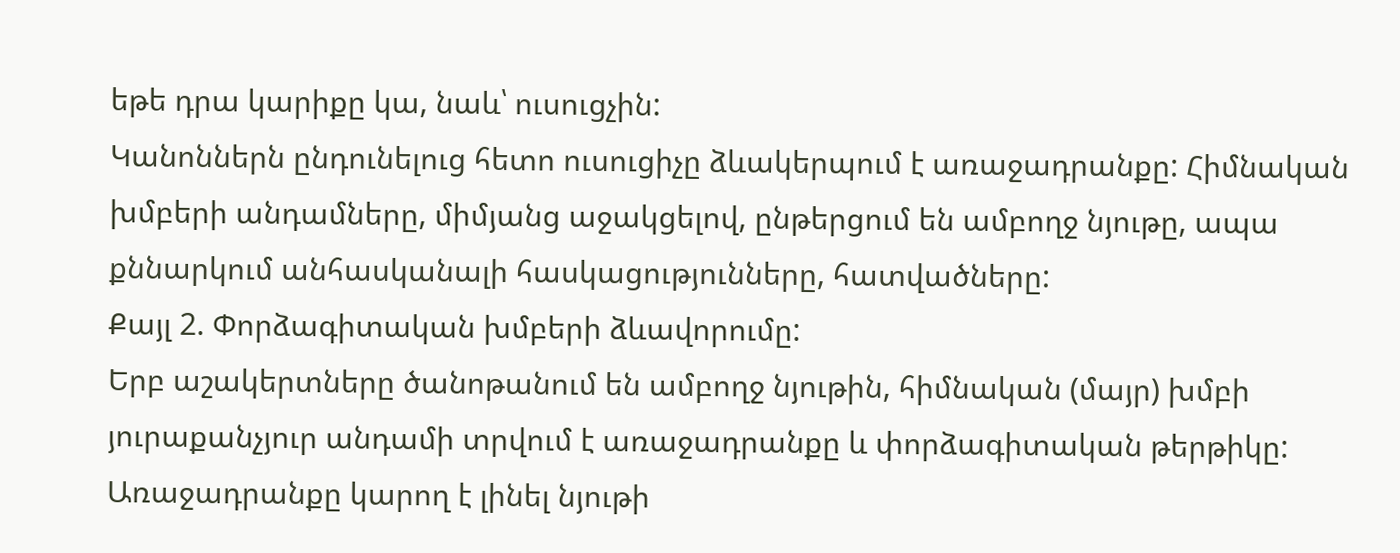եթե դրա կարիքը կա, նաև՝ ուսուցչին:
Կանոններն ընդունելուց հետո ուսուցիչը ձևակերպում է առաջադրանքը: Հիմնական խմբերի անդամները, միմյանց աջակցելով, ընթերցում են ամբողջ նյութը, ապա քննարկում անհասկանալի հասկացությունները, հատվածները:
Քայլ 2. Փորձագիտական խմբերի ձևավորումը:
Երբ աշակերտները ծանոթանում են ամբողջ նյութին, հիմնական (մայր) խմբի յուրաքանչյուր անդամի տրվում է առաջադրանքը և փորձագիտական թերթիկը: Առաջադրանքը կարող է լինել նյութի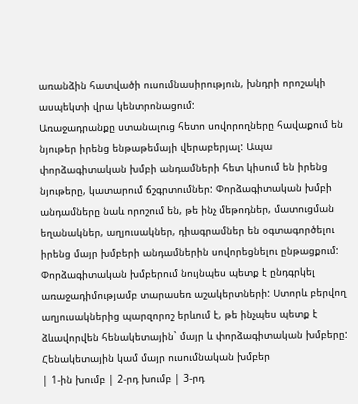առանձին հատվածի ուսումնասիրություն, խնդրի որոշակի ասպեկտի վրա կենտրոնացում:
Առաջադրանքը ստանալուց հետո սովորողները հավաքում են նյութեր իրենց ենթաթեմայի վերաբերյալ: Ապա փորձագիտական խմբի անդամների հետ կիսում են իրենց նյութերը, կատարում ճշգրտումներ: Փորձագիտական խմբի անդամները նաև որոշում են, թե ինչ մեթոդներ, մատուցման եղանակներ, աղյուսակներ, դիագրամներ են օգտագործելու իրենց մայր խմբերի անդամներին սովորեցնելու ընթացքում:
Փորձագիտական խմբերում նույնպես պետք է ընդգրկել առաջադիմությամբ տարասեռ աշակերտների: Ստորև բերվող աղյուսակներից պարզորոշ երևում է, թե ինչպես պետք է ձևավորվեն հենակետային` մայր և փորձագիտական խմբերը:
Հենակետային կամ մայր ուսումնական խմբեր
| 1-ին խումբ | 2-րդ խումբ | 3-րդ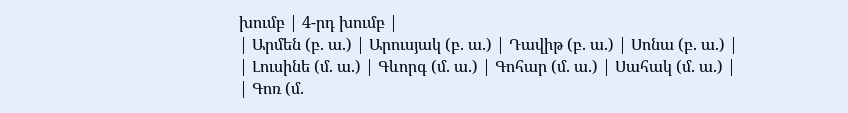խումբ | 4-րդ խումբ |
| Արմեն (բ. ա.) | Արուսյակ (բ. ա.) | Դավիթ (բ. ա.) | Սոնա (բ. ա.) |
| Լուսինե (մ. ա.) | Գևորգ (մ. ա.) | Գոհար (մ. ա.) | Սահակ (մ. ա.) |
| Գոռ (մ.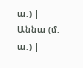ա.) | Աննա (մ. ա.) |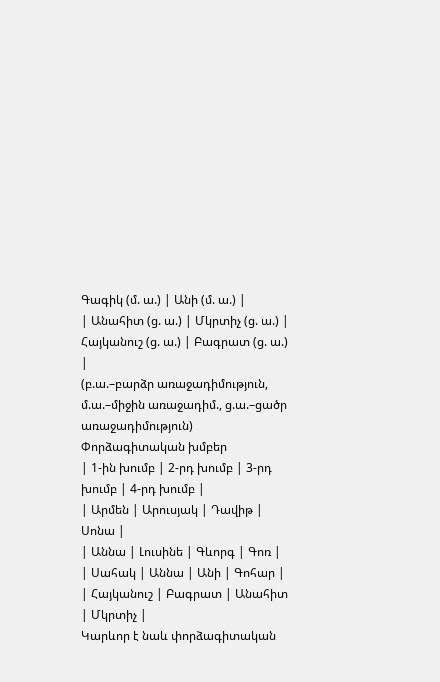Գագիկ (մ. ա.) | Անի (մ. ա.) |
| Անահիտ (ց. ա.) | Մկրտիչ (ց. ա.) | Հայկանուշ (ց. ա.) | Բագրատ (ց. ա.) |
(բ.ա.–բարձր առաջադիմություն, մ.ա.–միջին առաջադիմ., ց.ա.–ցածր առաջադիմություն)
Փորձագիտական խմբեր
| 1-ին խումբ | 2-րդ խումբ | 3-րդ խումբ | 4-րդ խումբ |
| Արմեն | Արուսյակ | Դավիթ | Սոնա |
| Աննա | Լուսինե | Գևորգ | Գոռ |
| Սահակ | Աննա | Անի | Գոհար |
| Հայկանուշ | Բագրատ | Անահիտ | Մկրտիչ |
Կարևոր է նաև փորձագիտական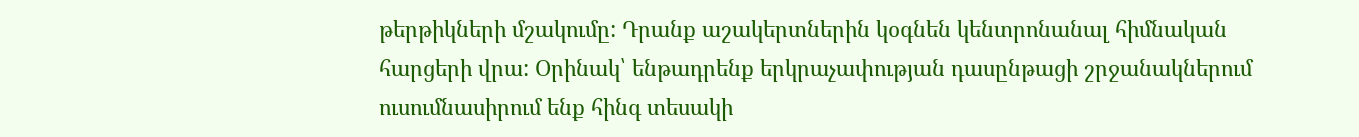թերթիկների մշակումը: Դրանք աշակերտներին կօգնեն կենտրոնանալ հիմնական հարցերի վրա: Օրինակ՝ ենթադրենք երկրաչափության դասընթացի շրջանակներում ուսումնասիրում ենք հինգ տեսակի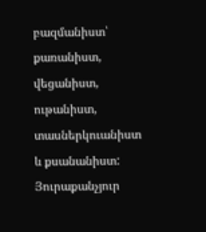բազմանիստ՝ քառանիստ, վեցանիստ, ութանիստ, տասներկուանիստ և քսանանիստ: Յուրաքանչյուր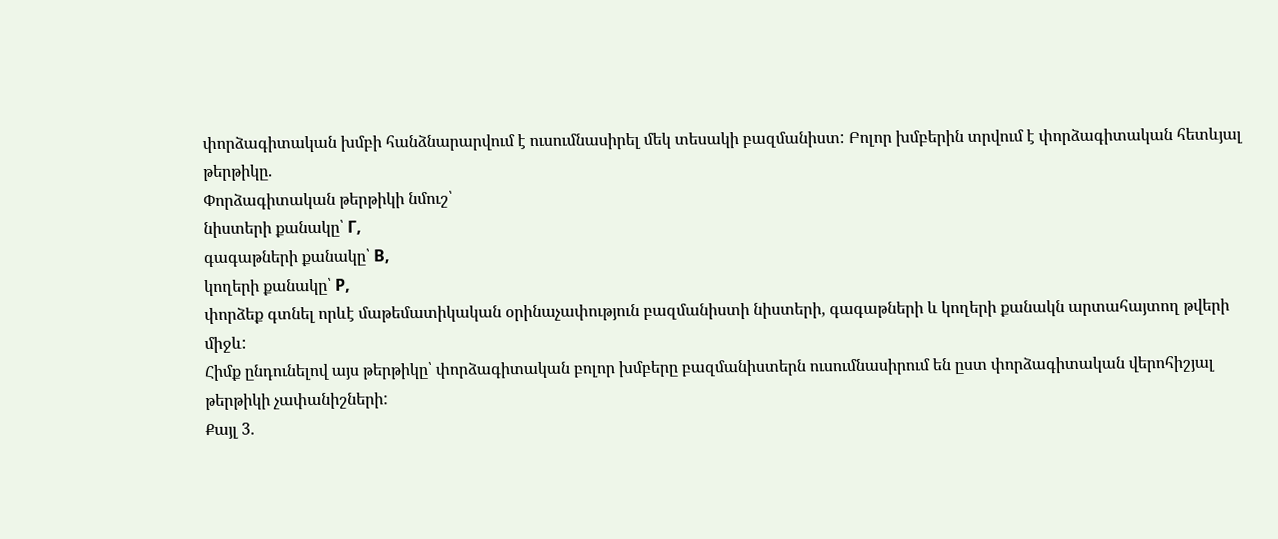փորձագիտական խմբի հանձնարարվում է ուսումնասիրել մեկ տեսակի բազմանիստ: Բոլոր խմբերին տրվում է փորձագիտական հետևյալ թերթիկը.
Փորձագիտական թերթիկի նմուշ՝
նիստերի քանակը՝ Г,
գագաթների քանակը՝ В,
կողերի քանակը՝ Р,
փորձեք գտնել որևէ մաթեմատիկական օրինաչափություն բազմանիստի նիստերի, գագաթների և կողերի քանակն արտահայտող թվերի միջև:
Հիմք ընդունելով այս թերթիկը՝ փորձագիտական բոլոր խմբերը բազմանիստերն ուսումնասիրում են ըստ փորձագիտական վերոհիշյալ թերթիկի չափանիշների:
Քայլ 3.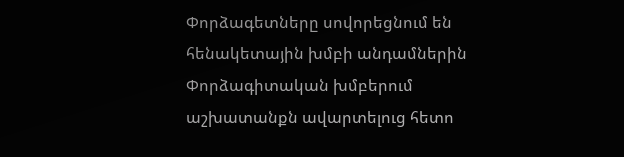Փորձագետները սովորեցնում են հենակետային խմբի անդամներին
Փորձագիտական խմբերում աշխատանքն ավարտելուց հետո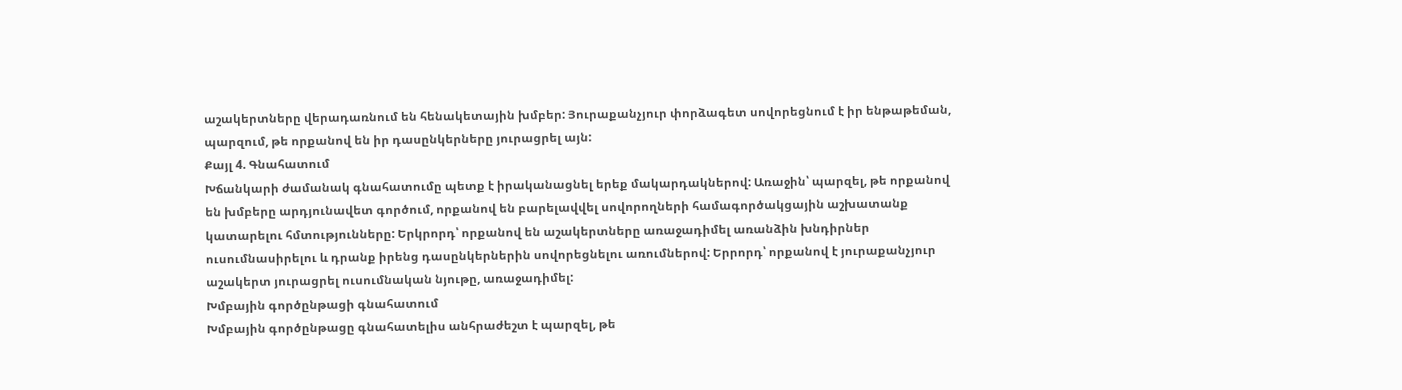աշակերտները վերադառնում են հենակետային խմբեր: Յուրաքանչյուր փորձագետ սովորեցնում է իր ենթաթեման, պարզում, թե որքանով են իր դասընկերները յուրացրել այն:
Քայլ 4. Գնահատում
Խճանկարի ժամանակ գնահատումը պետք է իրականացնել երեք մակարդակներով: Առաջին՝ պարզել, թե որքանով են խմբերը արդյունավետ գործում, որքանով են բարելավվել սովորողների համագործակցային աշխատանք կատարելու հմտությունները: Երկրորդ՝ որքանով են աշակերտները առաջադիմել առանձին խնդիրներ ուսումնասիրելու և դրանք իրենց դասընկերներին սովորեցնելու առումներով: Երրորդ՝ որքանով է յուրաքանչյուր աշակերտ յուրացրել ուսումնական նյութը, առաջադիմել:
Խմբային գործընթացի գնահատում
Խմբային գործընթացը գնահատելիս անհրաժեշտ է պարզել, թե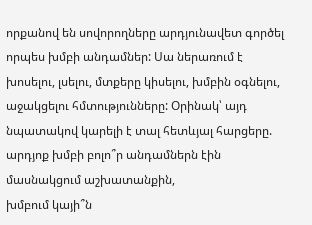որքանով են սովորողները արդյունավետ գործել որպես խմբի անդամներ: Սա ներառում է խոսելու, լսելու, մտքերը կիսելու, խմբին օգնելու, աջակցելու հմտությունները: Օրինակ՝ այդ նպատակով կարելի է տալ հետևյալ հարցերը.
արդյոք խմբի բոլո՞ր անդամներն էին մասնակցում աշխատանքին,
խմբում կայի՞ն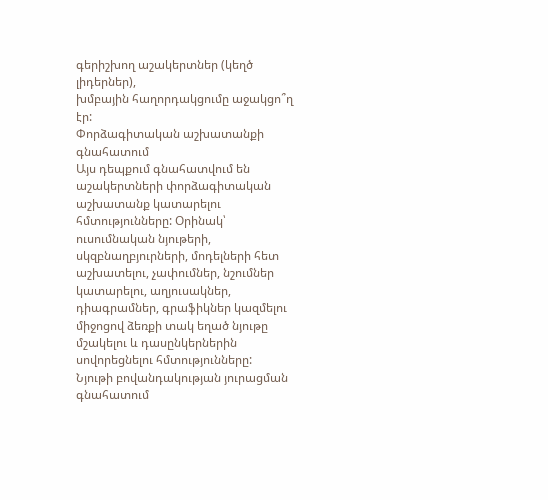գերիշխող աշակերտներ (կեղծ լիդերներ),
խմբային հաղորդակցումը աջակցո՞ղ էր:
Փորձագիտական աշխատանքի գնահատում
Այս դեպքում գնահատվում են աշակերտների փորձագիտական աշխատանք կատարելու հմտությունները: Օրինակ՝ ուսումնական նյութերի, սկզբնաղբյուրների, մոդելների հետ աշխատելու, չափումներ, նշումներ կատարելու, աղյուսակներ, դիագրամներ, գրաֆիկներ կազմելու միջոցով ձեռքի տակ եղած նյութը մշակելու և դասընկերներին սովորեցնելու հմտությունները:
Նյութի բովանդակության յուրացման գնահատում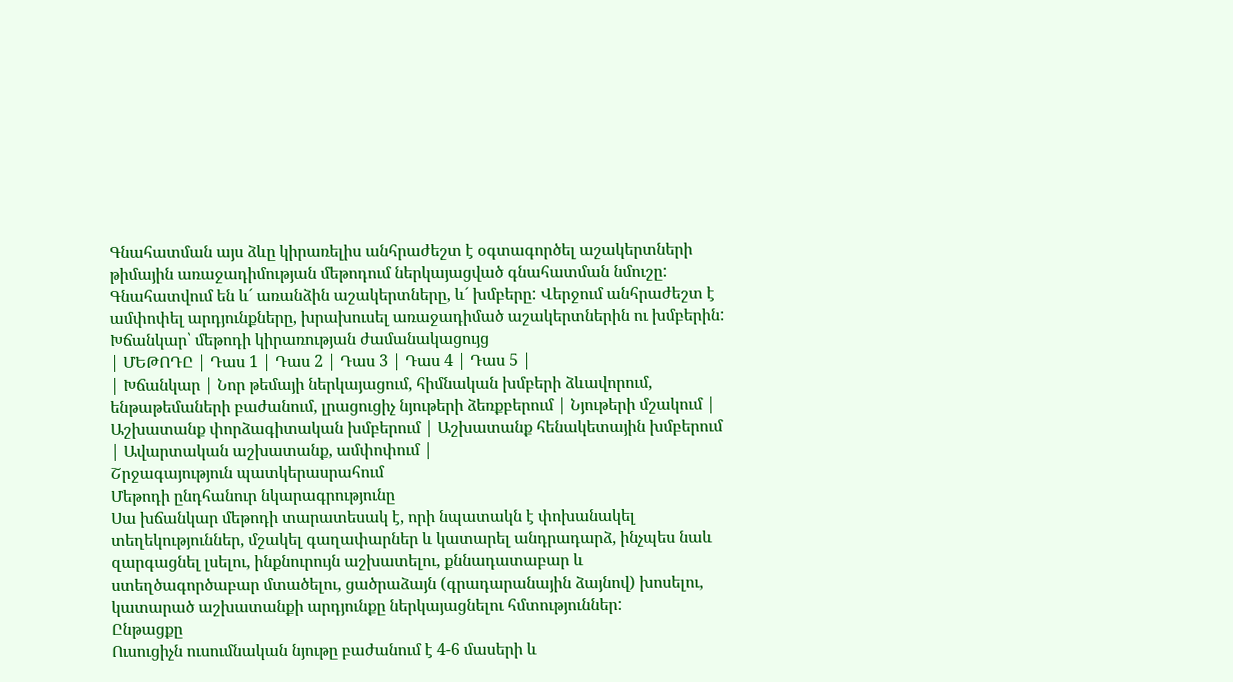Գնահատման այս ձևը կիրառելիս անհրաժեշտ է օգտագործել աշակերտների թիմային առաջադիմության մեթոդում ներկայացված գնահատման նմուշը: Գնահատվում են և´ առանձին աշակերտները, և´ խմբերը: Վերջում անհրաժեշտ է ամփոփել արդյունքները, խրախուսել առաջադիմած աշակերտներին ու խմբերին:
Խճանկար՝ մեթոդի կիրառության ժամանակացույց
| ՄԵԹՈԴԸ | Դաս 1 | Դաս 2 | Դաս 3 | Դաս 4 | Դաս 5 |
| Խճանկար | Նոր թեմայի ներկայացում, հիմնական խմբերի ձևավորում, ենթաթեմաների բաժանում, լրացուցիչ նյութերի ձեռքբերում | Նյութերի մշակում | Աշխատանք փորձագիտական խմբերում | Աշխատանք հենակետային խմբերում | Ավարտական աշխատանք, ամփոփում |
Շրջագայություն պատկերասրահում
Մեթոդի ընդհանուր նկարագրությունը
Սա խճանկար մեթոդի տարատեսակ է, որի նպատակն է փոխանակել տեղեկություններ, մշակել գաղափարներ և կատարել անդրադարձ, ինչպես նաև զարգացնել լսելու, ինքնուրույն աշխատելու, քննադատաբար և ստեղծագործաբար մտածելու, ցածրաձայն (գրադարանային ձայնով) խոսելու, կատարած աշխատանքի արդյունքը ներկայացնելու հմտություններ:
Ընթացքը
Ուսուցիչն ուսումնական նյութը բաժանում է 4-6 մասերի և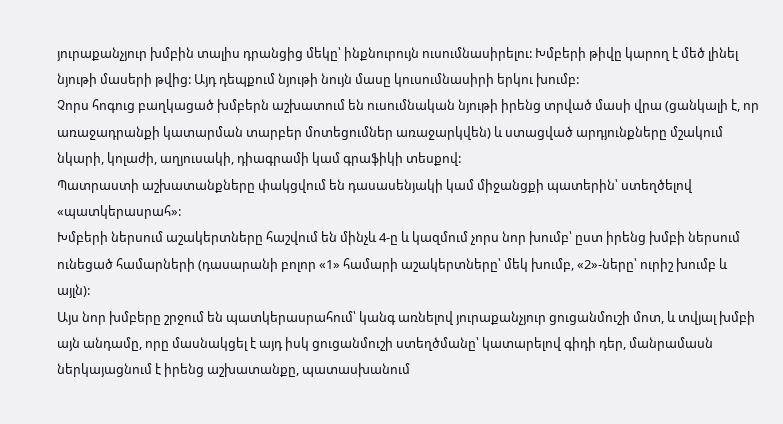յուրաքանչյուր խմբին տալիս դրանցից մեկը՝ ինքնուրույն ուսումնասիրելու: Խմբերի թիվը կարող է մեծ լինել նյութի մասերի թվից: Այդ դեպքում նյութի նույն մասը կուսումնասիրի երկու խումբ:
Չորս հոգուց բաղկացած խմբերն աշխատում են ուսումնական նյութի իրենց տրված մասի վրա (ցանկալի է, որ առաջադրանքի կատարման տարբեր մոտեցումներ առաջարկվեն) և ստացված արդյունքները մշակում նկարի, կոլաժի, աղյուսակի, դիագրամի կամ գրաֆիկի տեսքով:
Պատրաստի աշխատանքները փակցվում են դասասենյակի կամ միջանցքի պատերին՝ ստեղծելով «պատկերասրահ»:
Խմբերի ներսում աշակերտները հաշվում են մինչև 4-ը և կազմում չորս նոր խումբ՝ ըստ իրենց խմբի ներսում ունեցած համարների (դասարանի բոլոր «1» համարի աշակերտները՝ մեկ խումբ, «2»-ները՝ ուրիշ խումբ և այլն):
Այս նոր խմբերը շրջում են պատկերասրահում՝ կանգ առնելով յուրաքանչյուր ցուցանմուշի մոտ, և տվյալ խմբի այն անդամը, որը մասնակցել է այդ իսկ ցուցանմուշի ստեղծմանը՝ կատարելով գիդի դեր, մանրամասն ներկայացնում է իրենց աշխատանքը, պատասխանում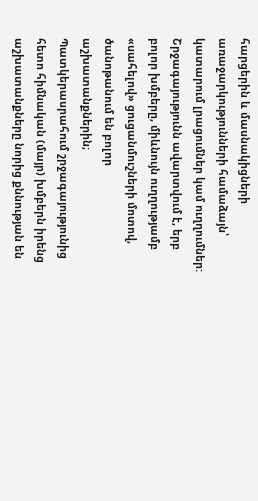հարցերին և մասնակիցների առաջարկությունների համաձայն՝ կատարում լրացումներ կամ ուղղումներ: Շրջագայությունն ավարտվում է, երբ բոլոր խմբերը, միևնույն ուղղությամբ «սահելով» ցուցանմուշների մոտով, ծանոթանում են բոլոր աշխատանքներին;
Պատկերասրահում շրջագայությունից հետո հիմնական (մայր) խմբերն իրենց աշխատանքները նորից քննության են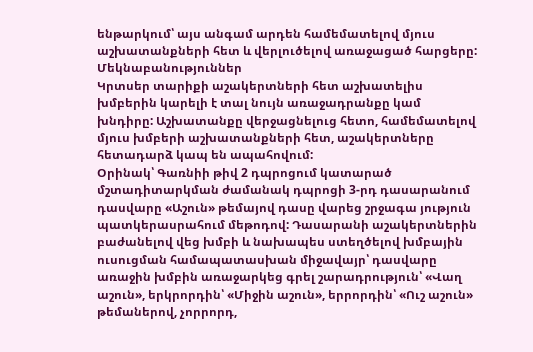ենթարկում՝ այս անգամ արդեն համեմատելով մյուս աշխատանքների հետ և վերլուծելով առաջացած հարցերը:
Մեկնաբանություններ
Կրտսեր տարիքի աշակերտների հետ աշխատելիս խմբերին կարելի է տալ նույն առաջադրանքը կամ խնդիրը: Աշխատանքը վերջացնելուց հետո, համեմատելով մյուս խմբերի աշխատանքների հետ, աշակերտները հետադարձ կապ են ապահովում:
Օրինակ՝ Գառնիի թիվ 2 դպրոցում կատարած մշտադիտարկման ժամանակ դպրոցի 3-րդ դասարանում դասվարը «Աշուն» թեմայով դասը վարեց շրջագա յություն պատկերասրահում մեթոդով: Դասարանի աշակերտներին բաժանելով վեց խմբի և նախապես ստեղծելով խմբային ուսուցման համապատասխան միջավայր՝ դասվարը առաջին խմբին առաջարկեց գրել շարադրություն՝ «Վաղ աշուն», երկրորդին՝ «Միջին աշուն», երրորդին՝ «Ուշ աշուն» թեմաներով, չորրորդ,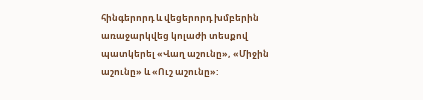հինգերորդ և վեցերորդ խմբերին առաջարկվեց կոլաժի տեսքով պատկերել «Վաղ աշունը», «Միջին աշունը» և «Ուշ աշունը»: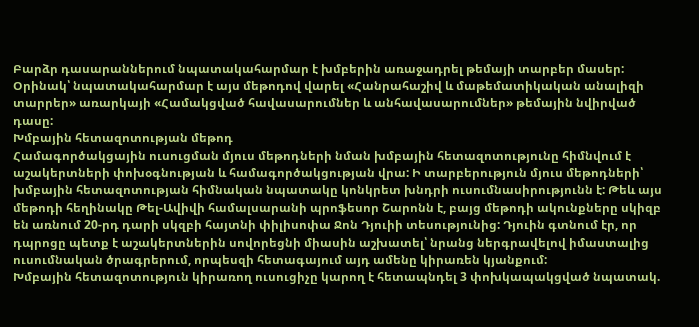Բարձր դասարաններում նպատակահարմար է խմբերին առաջադրել թեմայի տարբեր մասեր: Օրինակ՝ նպատակահարմար է այս մեթոդով վարել «Հանրահաշիվ և մաթեմատիկական անալիզի տարրեր» առարկայի «Համակցված հավասարումներ և անհավասարումներ» թեմային նվիրված դասը:
Խմբային հետազոտության մեթոդ
Համագործակցային ուսուցման մյուս մեթոդների նման խմբային հետազոտությունը հիմնվում է աշակերտների փոխօգնության և համագործակցության վրա: Ի տարբերություն մյուս մեթոդների՝ խմբային հետազոտության հիմնական նպատակը կոնկրետ խնդրի ուսումնասիրությունն է: Թեև այս մեթոդի հեղինակը Թել-Ավիվի համալսարանի պրոֆեսոր Շարոնն է, բայց մեթոդի ակունքները սկիզբ են առնում 20-րդ դարի սկզբի հայտնի փիլիսոփա Ջոն Դյուիի տեսությունից: Դյուին գտնում էր, որ դպրոցը պետք է աշակերտներին սովորեցնի միասին աշխատել՝ նրանց ներգրավելով իմաստալից ուսումնական ծրագրերում, որպեսզի հետագայում այդ ամենը կիրառեն կյանքում:
Խմբային հետազոտություն կիրառող ուսուցիչը կարող է հետապնդել 3 փոխկապակցված նպատակ.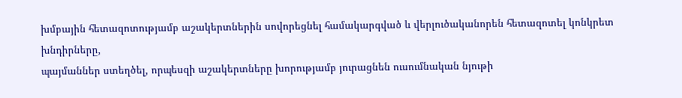խմբային հետազոտությամբ աշակերտներին սովորեցնել համակարգված և վերլուծականորեն հետազոտել կոնկրետ խնդիրները,
պայմաններ ստեղծել, որպեսզի աշակերտները խորությամբ յուրացնեն ուսումնական նյութի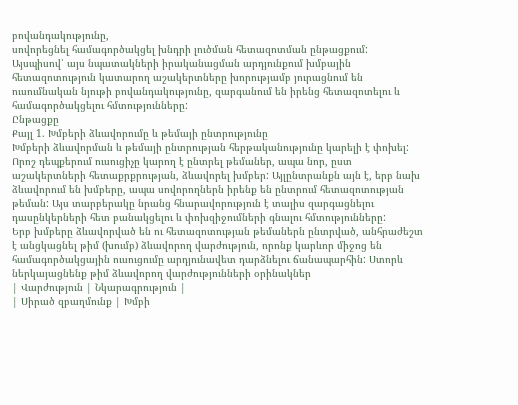բովանդակությունը,
սովորեցնել համագործակցել խնդրի լուծման հետազոտման ընթացքում:
Այսպիսով՝ այս նպատակների իրականացման արդյունքում խմբային հետազոտություն կատարող աշակերտները խորությամբ յուրացնում են ուսումնական նյութի բովանդակությունը, զարգանում են իրենց հետազոտելու և համագործակցելու հմտությունները:
Ընթացքը
Քայլ 1. Խմբերի ձևավորումը և թեմայի ընտրությունը
Խմբերի ձևավորման և թեմայի ընտրության հերթականությունը կարելի է փոխել: Որոշ դեպքերում ուսուցիչը կարող է ընտրել թեմաներ, ապա նոր, ըստ աշակերտների հետաքրքրության, ձևավորել խմբեր: Այլընտրանքն այն է, երբ նախ ձևավորում են խմբերը, ապա սովորողներն իրենք են ընտրում հետազոտության թեման: Այս տարբերակը նրանց հնարավորություն է տալիս զարգացնելու դասընկերների հետ բանակցելու և փոխզիջումների գնալու հմտությունները:
Երբ խմբերը ձևավորված են ու հետազոտության թեմաներն ընտրված, անհրաժեշտ է անցկացնել թիմ (խումբ) ձևավորող վարժություն, որոնք կարևոր միջոց են համագործակցային ուսուցումը արդյունավետ դարձնելու ճանապարհին: Ստորև ներկայացնենք թիմ ձևավորող վարժությունների օրինակներ
| Վարժություն | Նկարագրություն |
| Սիրած զբաղմունք | Խմբի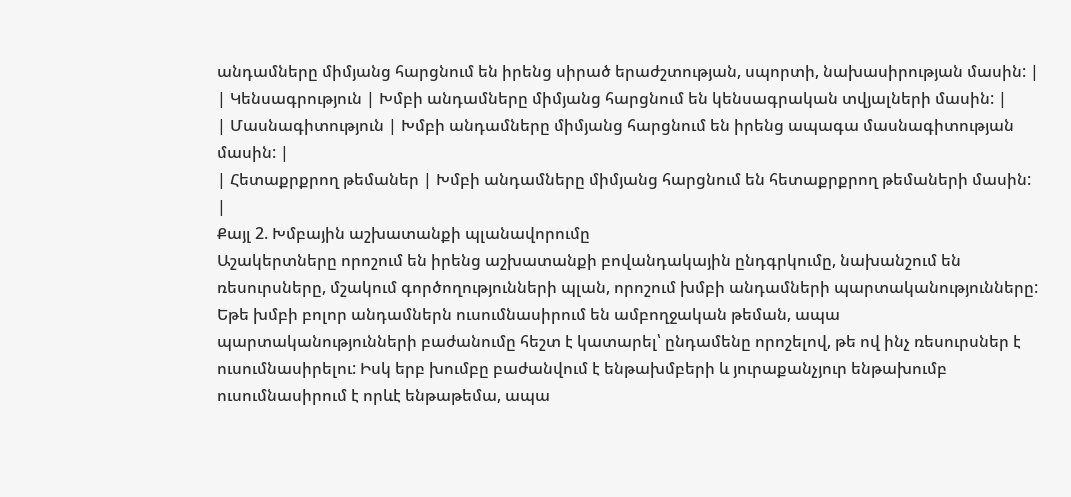անդամները միմյանց հարցնում են իրենց սիրած երաժշտության, սպորտի, նախասիրության մասին: |
| Կենսագրություն | Խմբի անդամները միմյանց հարցնում են կենսագրական տվյալների մասին: |
| Մասնագիտություն | Խմբի անդամները միմյանց հարցնում են իրենց ապագա մասնագիտության մասին: |
| Հետաքրքրող թեմաներ | Խմբի անդամները միմյանց հարցնում են հետաքրքրող թեմաների մասին: |
Քայլ 2. Խմբային աշխատանքի պլանավորումը
Աշակերտները որոշում են իրենց աշխատանքի բովանդակային ընդգրկումը, նախանշում են ռեսուրսները, մշակում գործողությունների պլան, որոշում խմբի անդամների պարտականությունները: Եթե խմբի բոլոր անդամներն ուսումնասիրում են ամբողջական թեման, ապա պարտականությունների բաժանումը հեշտ է կատարել՝ ընդամենը որոշելով, թե ով ինչ ռեսուրսներ է ուսումնասիրելու: Իսկ երբ խումբը բաժանվում է ենթախմբերի և յուրաքանչյուր ենթախումբ ուսումնասիրում է որևէ ենթաթեմա, ապա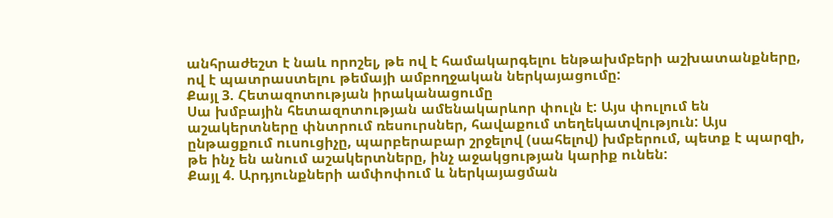անհրաժեշտ է նաև որոշել, թե ով է համակարգելու ենթախմբերի աշխատանքները, ով է պատրաստելու թեմայի ամբողջական ներկայացումը:
Քայլ 3. Հետազոտության իրականացումը
Սա խմբային հետազոտության ամենակարևոր փուլն է: Այս փուլում են աշակերտները փնտրում ռեսուրսներ, հավաքում տեղեկատվություն: Այս ընթացքում ուսուցիչը, պարբերաբար շրջելով (սահելով) խմբերում, պետք է պարզի, թե ինչ են անում աշակերտները, ինչ աջակցության կարիք ունեն:
Քայլ 4. Արդյունքների ամփոփում և ներկայացման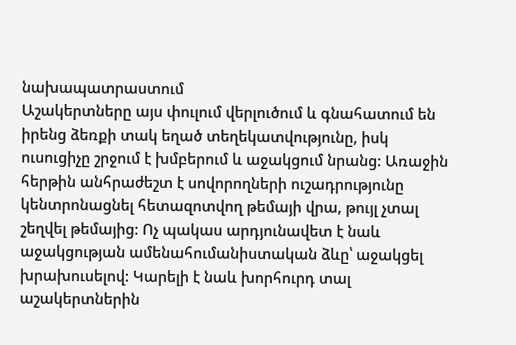նախապատրաստում
Աշակերտները այս փուլում վերլուծում և գնահատում են իրենց ձեռքի տակ եղած տեղեկատվությունը, իսկ ուսուցիչը շրջում է խմբերում և աջակցում նրանց: Առաջին հերթին անհրաժեշտ է սովորողների ուշադրությունը կենտրոնացնել հետազոտվող թեմայի վրա, թույլ չտալ շեղվել թեմայից: Ոչ պակաս արդյունավետ է նաև աջակցության ամենահումանիստական ձևը՝ աջակցել խրախուսելով: Կարելի է նաև խորհուրդ տալ աշակերտներին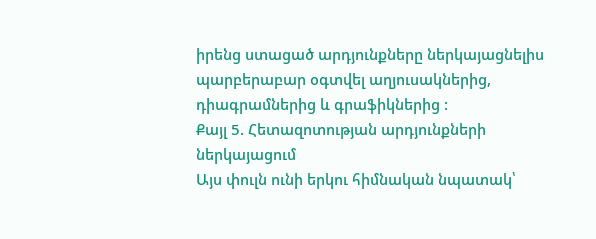իրենց ստացած արդյունքները ներկայացնելիս պարբերաբար օգտվել աղյուսակներից, դիագրամներից և գրաֆիկներից :
Քայլ 5. Հետազոտության արդյունքների ներկայացում
Այս փուլն ունի երկու հիմնական նպատակ՝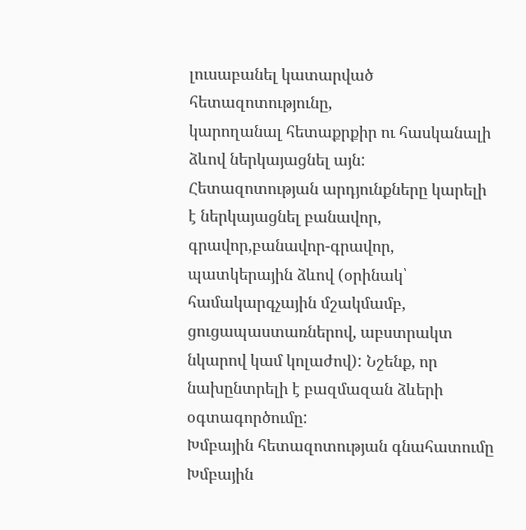լուսաբանել կատարված հետազոտությունը,
կարողանալ հետաքրքիր ու հասկանալի ձևով ներկայացնել այն:
Հետազոտության արդյունքները կարելի է ներկայացնել բանավոր, գրավոր,բանավոր-գրավոր, պատկերային ձևով (օրինակ՝ համակարգչային մշակմամբ, ցուցապաստառներով, աբստրակտ նկարով կամ կոլաժով): Նշենք, որ նախընտրելի է բազմազան ձևերի օգտագործումը:
Խմբային հետազոտության գնահատումը
Խմբային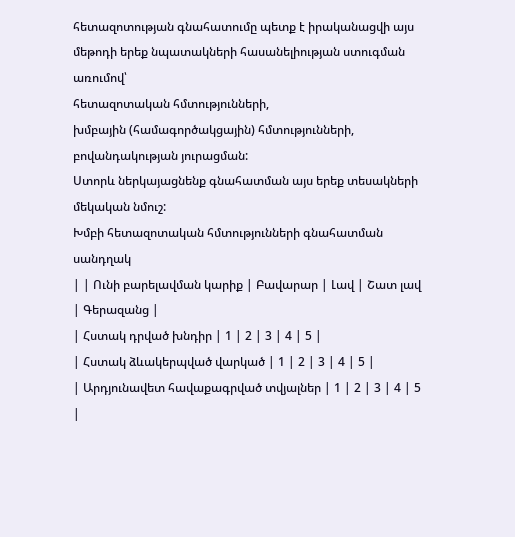հետազոտության գնահատումը պետք է իրականացվի այս մեթոդի երեք նպատակների հասանելիության ստուգման առումով՝
հետազոտական հմտությունների,
խմբային (համագործակցային) հմտությունների,
բովանդակության յուրացման:
Ստորև ներկայացնենք գնահատման այս երեք տեսակների մեկական նմուշ:
Խմբի հետազոտական հմտությունների գնահատման սանդղակ
| | Ունի բարելավման կարիք | Բավարար | Լավ | Շատ լավ | Գերազանց |
| Հստակ դրված խնդիր | 1 | 2 | 3 | 4 | 5 |
| Հստակ ձևակերպված վարկած | 1 | 2 | 3 | 4 | 5 |
| Արդյունավետ հավաքագրված տվյալներ | 1 | 2 | 3 | 4 | 5 |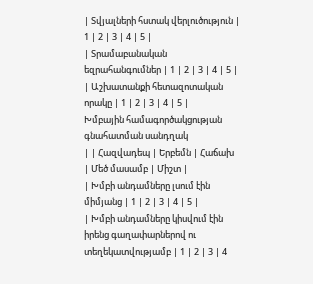| Տվյալների հստակ վերլուծություն | 1 | 2 | 3 | 4 | 5 |
| Տրամաբանական եզրահանգումներ | 1 | 2 | 3 | 4 | 5 |
| Աշխատանքի հետազոտական որակը | 1 | 2 | 3 | 4 | 5 |
Խմբային համագործակցության գնահատման սանդղակ
| | Հազվադեպ | Երբեմն | Հաճախ | Մեծ մասամբ | Միշտ |
| Խմբի անդամները լսում էին միմյանց | 1 | 2 | 3 | 4 | 5 |
| Խմբի անդամները կիսվում էին իրենց գաղափարներով ու տեղեկատվությամբ | 1 | 2 | 3 | 4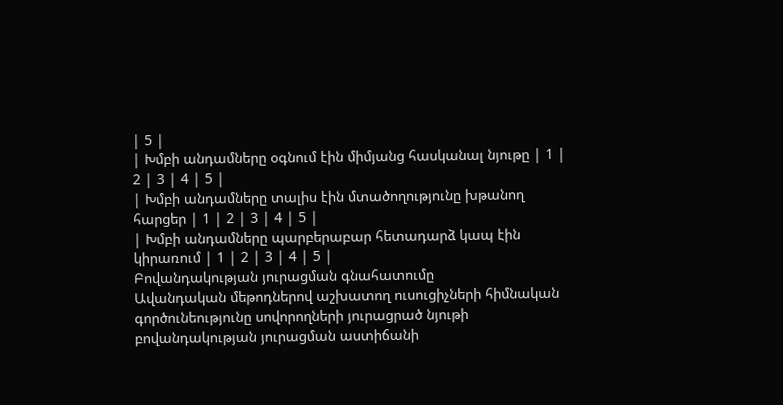| 5 |
| Խմբի անդամները օգնում էին միմյանց հասկանալ նյութը | 1 | 2 | 3 | 4 | 5 |
| Խմբի անդամները տալիս էին մտածողությունը խթանող հարցեր | 1 | 2 | 3 | 4 | 5 |
| Խմբի անդամները պարբերաբար հետադարձ կապ էին կիրառում | 1 | 2 | 3 | 4 | 5 |
Բովանդակության յուրացման գնահատումը
Ավանդական մեթոդներով աշխատող ուսուցիչների հիմնական գործունեությունը սովորողների յուրացրած նյութի բովանդակության յուրացման աստիճանի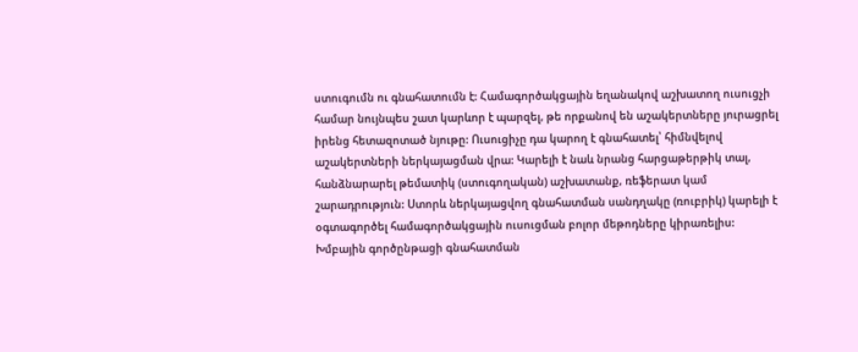ստուգումն ու գնահատումն է: Համագործակցային եղանակով աշխատող ուսուցչի համար նույնպես շատ կարևոր է պարզել, թե որքանով են աշակերտները յուրացրել իրենց հետազոտած նյութը: Ուսուցիչը դա կարող է գնահատել՝ հիմնվելով աշակերտների ներկայացման վրա: Կարելի է նաև նրանց հարցաթերթիկ տալ, հանձնարարել թեմատիկ (ստուգողական) աշխատանք, ռեֆերատ կամ շարադրություն: Ստորև ներկայացվող գնահատման սանդղակը (ռուբրիկ) կարելի է օգտագործել համագործակցային ուսուցման բոլոր մեթոդները կիրառելիս:
Խմբային գործընթացի գնահատման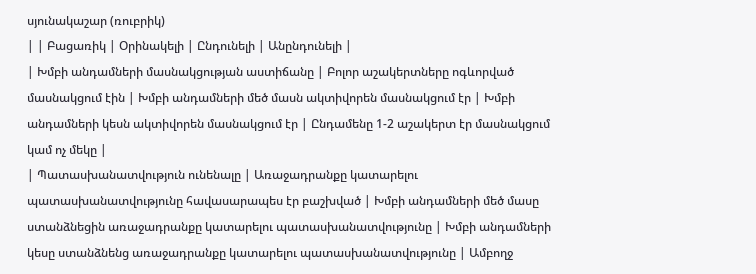սյունակաշար (ռուբրիկ)
| | Բացառիկ | Օրինակելի | Ընդունելի | Անընդունելի |
| Խմբի անդամների մասնակցության աստիճանը | Բոլոր աշակերտները ոգևորված մասնակցում էին | Խմբի անդամների մեծ մասն ակտիվորեն մասնակցում էր | Խմբի անդամների կեսն ակտիվորեն մասնակցում էր | Ընդամենը 1-2 աշակերտ էր մասնակցում կամ ոչ մեկը |
| Պատասխանատվություն ունենալը | Առաջադրանքը կատարելու պատասխանատվությունը հավասարապես էր բաշխված | Խմբի անդամների մեծ մասը ստանձնեցին առաջադրանքը կատարելու պատասխանատվությունը | Խմբի անդամների կեսը ստանձնենց առաջադրանքը կատարելու պատասխանատվությունը | Ամբողջ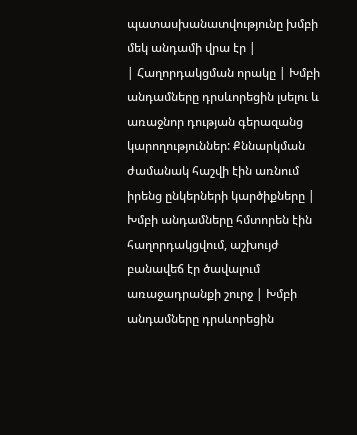պատասխանատվությունը խմբի մեկ անդամի վրա էր |
| Հաղորդակցման որակը | Խմբի անդամները դրսևորեցին լսելու և առաջնոր դության գերազանց կարողություններ: Քննարկման ժամանակ հաշվի էին առնում իրենց ընկերների կարծիքները | Խմբի անդամները հմտորեն էին հաղորդակցվում, աշխույժ բանավեճ էր ծավալում առաջադրանքի շուրջ | Խմբի անդամները դրսևորեցին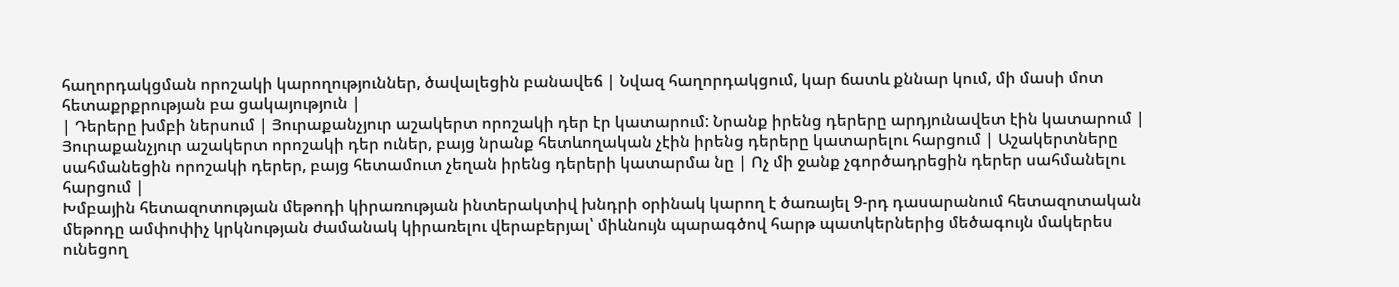հաղորդակցման որոշակի կարողություններ, ծավալեցին բանավեճ | Նվազ հաղորդակցում, կար ճատև քննար կում, մի մասի մոտ հետաքրքրության բա ցակայություն |
| Դերերը խմբի ներսում | Յուրաքանչյուր աշակերտ որոշակի դեր էր կատարում: Նրանք իրենց դերերը արդյունավետ էին կատարում | Յուրաքանչյուր աշակերտ որոշակի դեր ուներ, բայց նրանք հետևողական չէին իրենց դերերը կատարելու հարցում | Աշակերտները սահմանեցին որոշակի դերեր, բայց հետամուտ չեղան իրենց դերերի կատարմա նը | Ոչ մի ջանք չգործադրեցին դերեր սահմանելու հարցում |
Խմբային հետազոտության մեթոդի կիրառության ինտերակտիվ խնդրի օրինակ կարող է ծառայել 9-րդ դասարանում հետազոտական մեթոդը ամփոփիչ կրկնության ժամանակ կիրառելու վերաբերյալ՝ միևնույն պարագծով հարթ պատկերներից մեծագույն մակերես ունեցող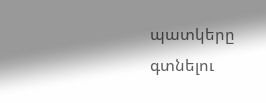պատկերը գտնելու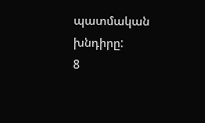պատմական խնդիրը:
8